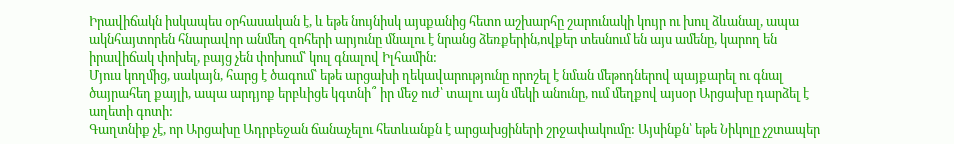Իրավիճակն իսկապես օրհասական է, և եթե նույնիսկ այսքանից հետո աշխարհը շարունակի կույր ու խուլ ձևանալ, ապա ակնհայտորեն հնարավոր անմեղ զոհերի արյունը մնալու է նրանց ձեռքերին,ովքեր տեսնում են այս ամենը, կարող են իրավիճակ փոխել, բայց չեն փոխում՝ կուլ գնալով Իլհամին:
Մյուս կողմից, սակայն, հարց է ծագում՝ եթե արցախի ղեկավարությունը որոշել է նման մեթոդներով պայքարել ու գնալ ծայրահեղ քայլի, ապա արդյոք երբևիցե կգտնի՞ իր մեջ ուժ՝ տալու այն մեկի անունը, ում մեղքով այսօր Արցախը դարձել է աղետի գոտի:
Գաղտնիք չէ, որ Արցախը Ադրբեջան ճանաչելու հետևանքն է արցախցիների շրջափակումը: Այսինքն՝ եթե Նիկոլը չշտապեր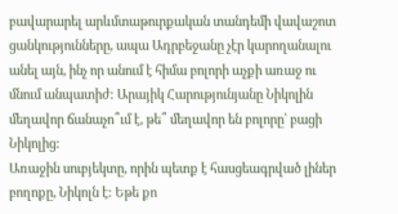բավարարել արևմտաթուրքական տանդեմի վավաշոտ ցանկությունները, ապա Ադրբեջանը չէր կարողանալու անել այն, ինչ որ անում է հիմա բոլորի աչքի առաջ ու մնում անպատիժ: Արայիկ Հարությունյանը Նիկոլին մեղավոր ճանաչո՞ւմ է, թե՞ մեղավոր են բոլորը՝ բացի Նիկոլից:
Առաջին սուբյեկտը, որին պետք է հասցեագրված լիներ բողոքը, Նիկոլն է: Եթե քո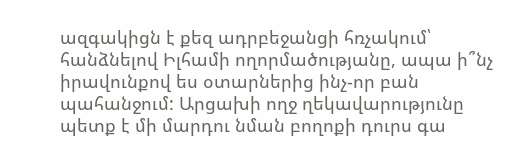ազգակիցն է քեզ ադրբեջանցի հռչակում՝ հանձնելով Իլհամի ողորմածությանը, ապա ի՞նչ իրավունքով ես օտարներից ինչ-որ բան պահանջում: Արցախի ողջ ղեկավարությունը պետք է մի մարդու նման բողոքի դուրս գա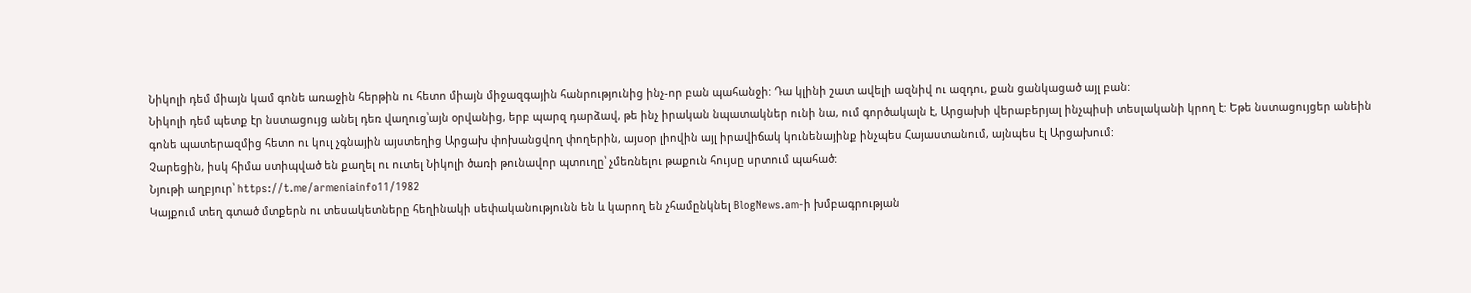Նիկոլի դեմ միայն կամ գոնե առաջին հերթին ու հետո միայն միջազգային հանրությունից ինչ-որ բան պահանջի: Դա կլինի շատ ավելի ազնիվ ու ազդու, քան ցանկացած այլ բան:
Նիկոլի դեմ պետք էր նստացույց անել դեռ վաղուց՝այն օրվանից, երբ պարզ դարձավ, թե ինչ իրական նպատակներ ունի նա, ում գործակալն է, Արցախի վերաբերյալ ինչպիսի տեսլականի կրող է: Եթե նստացույցեր անեին գոնե պատերազմից հետո ու կուլ չգնային այստեղից Արցախ փոխանցվող փողերին, այսօր լիովին այլ իրավիճակ կունենայինք ինչպես Հայաստանում, այնպես էլ Արցախում:
Չարեցին, իսկ հիմա ստիպված են քաղել ու ուտել Նիկոլի ծառի թունավոր պտուղը՝ չմեռնելու թաքուն հույսը սրտում պահած:
Նյութի աղբյուր՝ https://t.me/armeniainfo11/1982
Կայքում տեղ գտած մտքերն ու տեսակետները հեղինակի սեփականությունն են և կարող են չհամընկնել BlogNews.am-ի խմբագրության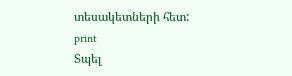տեսակետների հետ:
print
Տպել